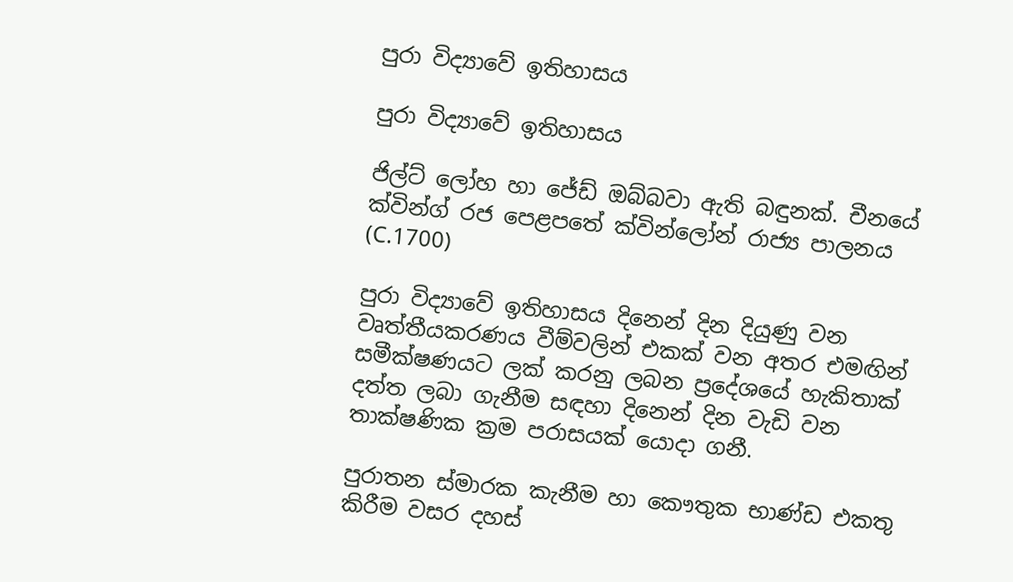පුරා විද්‍යාවේ ඉතිහාසය

පුරා විද්‍යාවේ ඉතිහාසය

ජිල්ට් ලෝහ හා ජේඩ් ඔබ්බවා ඇති බඳුනක්. චීනයේ ක්වින්ග් රජ පෙළපතේ ක්වින්ලෝන් රාජ්‍ය පාලනය (C.1700)

පුරා විද්‍යාවේ ඉතිහාසය දිනෙන් දින දියුණු වන වෘත්තීයකරණය වීම්වලින් එකක් වන අතර එමඟින් සමීක්ෂණයට ලක් කරනු ලබන ප්‍රදේශයේ හැකිතාක් දත්ත ලබා ගැනීම සඳහා දිනෙන් දින වැඩි වන තාක්ෂණික ක්‍රම පරාසයක් යොදා ගනී.

පුරාතන ස්මාරක කැනීම හා කෞතුක භාණ්ඩ එකතු කිරීම වසර දහස්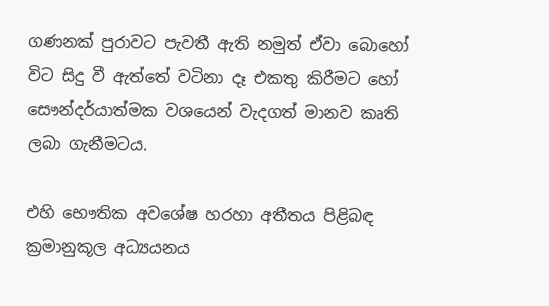ගණනක් පුරාවට පැවතී ඇති නමුත් ඒවා බොහෝ විට සිදු වී ඇත්තේ වටිනා දෑ එකතු කිරීමට හෝ සෞන්දර්යාත්මක වශයෙන් වැදගත් මානව කෘති ලබා ගැනීමටය.

එහි භෞතික අවශේෂ හරහා අතීතය පිළිබඳ ක්‍රමානුකූල අධ්‍යයනය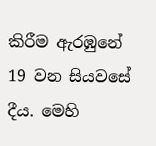කිරීම ඇරඹුනේ 19 වන සියවසේ දීය. මෙහි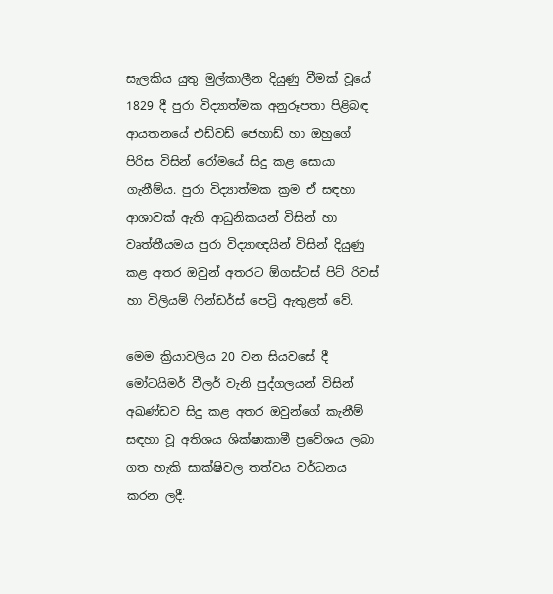සැලකිය යුතු මුල්කාලීන දියුණු වීමක් වූයේ 1829 දී පුරා විද්‍යාත්මක අනුරූපතා පිළිබඳ ආයතනයේ එඩ්වඩ් ජෙහාඩ් හා ඔහුගේ පිරිස විසින් රෝමයේ සිදු කළ සොයා ගැනීම්ය. පුරා විද්‍යාත්මක ක්‍රම ඒ සඳහා ආශාවක් ඇති ආධුනිකයන් විසින් හා වෘත්තීයමය පුරා විද්‍යාඥයින් විසින් දියුණු කළ අතර ඔවුන් අතරට ඕගස්ටස් පිට් රිවස් හා විලියම් ෆින්ඩර්ස් පෙට්‍රි ඇතුළත් වේ.

මෙම ක්‍රියාවලිය 20 වන සියවසේ දී මෝටයිමර් වීලර් වැනි පුද්ගලයන් විසින් අඛණ්ඩව සිදු කළ අතර ඔවුන්ගේ කැනීම් සඳහා වූ අතිශය ශික්ෂාකාමී ප්‍රවේශය ලබා ගත හැකි සාක්ෂිවල තත්වය වර්ධනය කරන ලදී.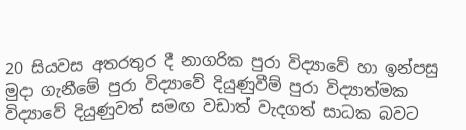20 සියවස අතරතුර දී නාගරික පුරා විද්‍යාවේ හා ඉන්පසු මුදා ගැනීමේ පුරා විද්‍යාවේ දියුණුවීම් පුරා විද්‍යාත්මක විද්‍යාවේ දියුණුවත් සමඟ වඩාත් වැදගත් සාධක බවට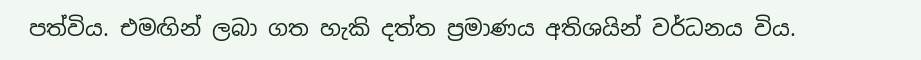පත්විය. එමඟින් ලබා ගත හැකි දත්ත ප්‍රමාණය අතිශයින් වර්ධනය විය.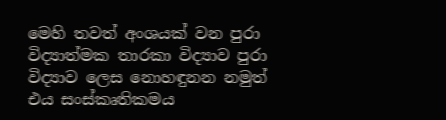මෙහි තවත් අංශයක් වන පුරා විද්‍යාත්මක තාරකා විද්‍යාව පුරා විද්‍යාව ලෙස නොහඳුනන නමුත් එය සංස්කෘතිකමය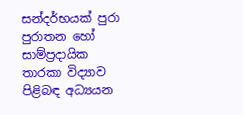සන්දර්භයක් පුරා පුරාතන හෝ සාම්ප්‍රදායික තාරකා විද්‍යාව පිළිබඳ අධ්‍යයන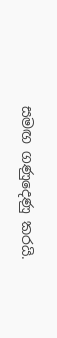සමඟ ගණුදෙණු කරයි.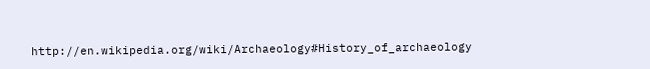http://en.wikipedia.org/wiki/Archaeology#History_of_archaeology